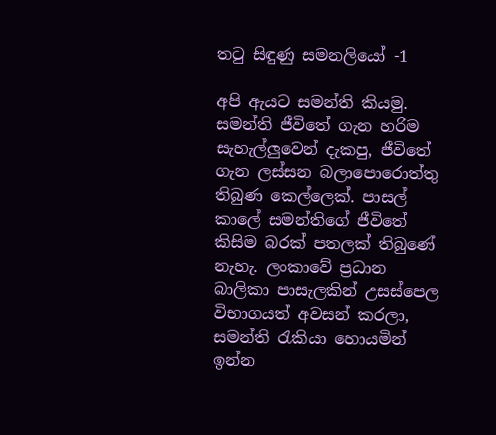තටු සිඳුණු සමනලියෝ -1

අපි ඇයට සමන්ති කියමු. සමන්ති ජීවිතේ ගැන හරිම සැහැල්ලුවෙන් දැකපු, ජීවිතේ ගැන ලස්සන බලාපොරොත්තු තිබුණ කෙල්ලෙක්. පාසල් කාලේ සමන්තිගේ ජීවිතේ කිසිම බරක් පතලක් තිබුණේ නැහැ. ලංකාවේ ප්‍රධාන බාලිකා පාසැලකින් උසස්පෙල විභාගයත් අවසන් කරලා, සමන්ති රැකියා හොයමින් ඉන්න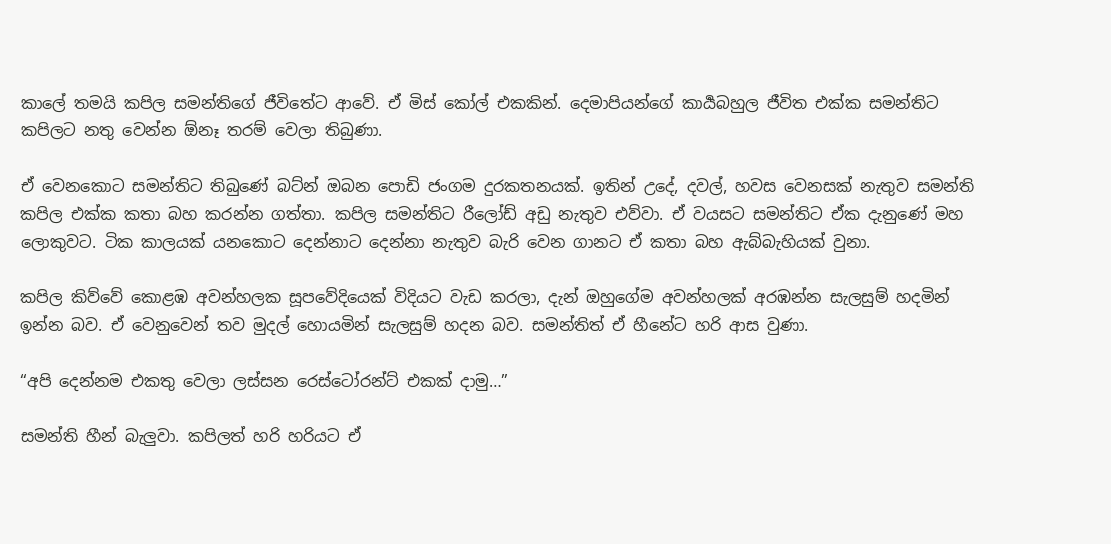කාලේ තමයි කපිල සමන්තිගේ ජීවිතේට ආවේ. ඒ මිස් කෝල් එකකින්. දෙමාපියන්ගේ කාර්‍යබහුල ජීවිත එක්ක සමන්තිට කපිලට නතු වෙන්න ඕනෑ තරම් වෙලා තිබුණා.

ඒ වෙනකොට සමන්තිට තිබුණේ බට්න් ඔබන පොඩි ජංගම දුරකතනයක්. ඉතින් උදේ, දවල්, හවස වෙනසක් නැතුව සමන්ති කපිල එක්ක කතා බහ කරන්න ගත්තා. කපිල සමන්තිට රීලෝඩ් අඩු නැතුව එව්වා. ඒ වයසට සමන්තිට ඒක දැනුණේ මහ ලොකුවට. ටික කාලයක් යනකොට දෙන්නාට දෙන්නා නැතුව බැරි වෙන ගානට ඒ කතා බහ ඇබ්බැහියක් වුනා.

කපිල කිව්වේ කොළඹ අවන්හලක සූපවේදියෙක් විදියට වැඩ කරලා, දැන් ඔහුගේම අවන්හලක් අරඹන්න සැලසුම් හදමින් ඉන්න බව. ඒ වෙනුවෙන් තව මුදල් හොයමින් සැලසුම් හදන බව. සමන්තිත් ඒ හීනේට හරි ආස වුණා.

“අපි දෙන්නම එකතු වෙලා ලස්සන රෙස්ටෝරන්ට් එකක් දාමු…”

සමන්ති හීන් බැලුවා. කපිලත් හරි හරියට ඒ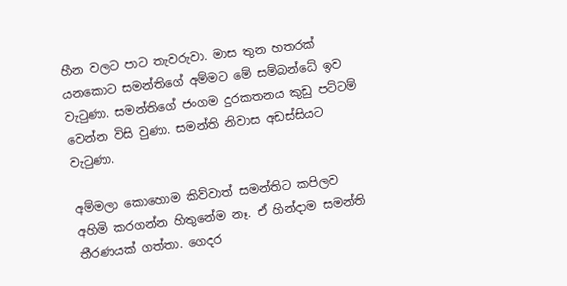හීන වලට පාට තැවරුවා. මාස තුන හතරක් යනකොට සමන්තිගේ අම්මට මේ සම්බන්ධේ ඉව වැටුණා. සමන්තිගේ ජංගම දුරකතනය කුඩු පට්ටම් වෙන්න විසි වුණා. සමන්ති නිවාස අඩස්සියට වැටුණා.

අම්මලා කොහොම කිව්වාත් සමන්තිට කපිලව අහිමි කරගන්න හිතුනේම නෑ. ඒ හින්දාම සමන්ති තීරණයක් ගත්තා. ගෙදර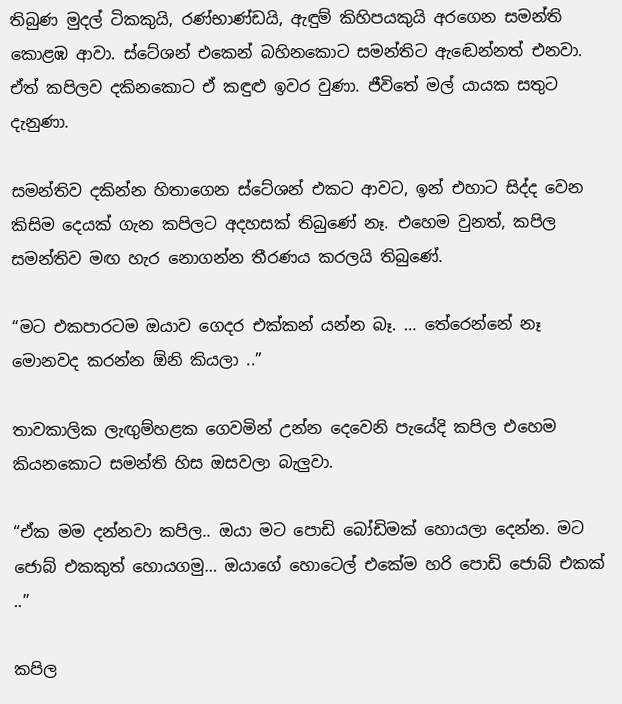තිබුණ මුදල් ටිකකුයි, රණ්භාණ්ඩයි, ඇඳුම් කිහිපයකුයි අරගෙන සමන්ති කොළඹ ආවා. ස්ටේශන් එකෙන් බහිනකොට සමන්තිට ඇඬෙන්නත් එනවා. ඒත් කපිලව දකිනකොට ඒ කඳුළු ඉවර වුණා. ජීවිතේ මල් යායක සතුට දැනුණා.

සමන්තිව දකින්න හිතාගෙන ස්ටේශන් එකට ආවට, ඉන් එහාට සිද්ද වෙන කිසිම දෙයක් ගැන කපිලට අදහසක් තිබුණේ නෑ. එහෙම වුනත්, කපිල සමන්තිව මඟ හැර නොගන්න තීරණය කරලයි තිබුණේ.

“මට එකපාරටම ඔයාව ගෙදර එක්කන් යන්න බෑ. … තේරෙන්නේ නෑ මොනවද කරන්න ඕනි කියලා ..”

තාවකාලික ලැඟුම්හළක ගෙවමින් උන්න දෙවෙනි පැයේදි කපිල එහෙම කියනකොට සමන්ති හිස ඔසවලා බැලුවා.

“ඒක මම දන්නවා කපිල.. ඔයා මට පොඩි බෝඩිමක් හොයලා දෙන්න. මට ජොබ් එකකුත් හොයගමු… ඔයාගේ හොටෙල් එකේම හරි පොඩි ජොබ් එකක් ..”

කපිල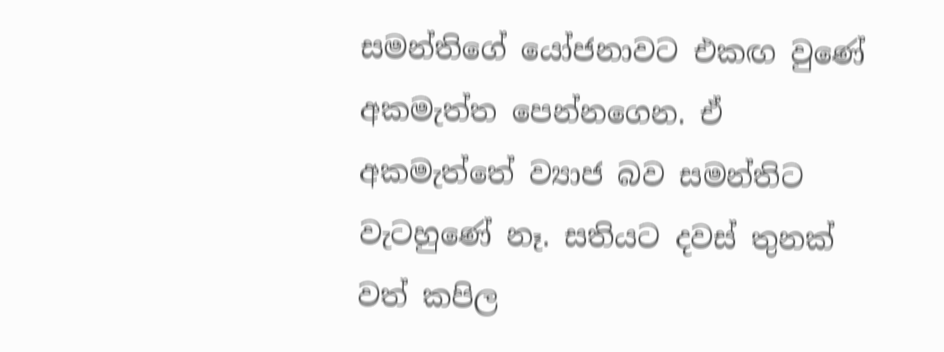සමන්තිගේ යෝජනාවට එකඟ වුණේ අකමැත්ත පෙන්නගෙන. ඒ අකමැත්තේ ව්‍යාජ බව සමන්තිට වැටහුණේ නෑ. සතියට දවස් තුනක් වත් කපිල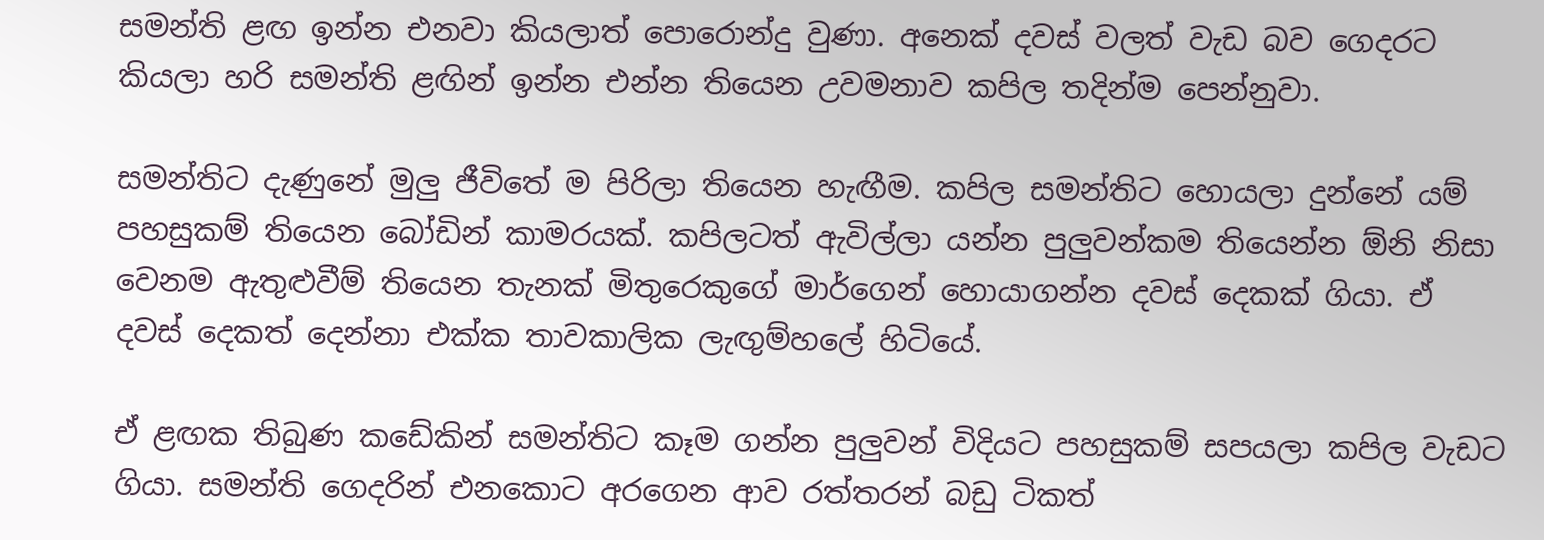සමන්ති ළඟ ඉන්න එනවා කියලාත් පොරොන්දු වුණා. අනෙක් දවස් වලත් වැඩ බව ගෙදරට කියලා හරි සමන්ති ළඟින් ඉන්න එන්න තියෙන උවමනාව කපිල තදින්ම පෙන්නුවා.

සමන්තිට දැණුනේ මුලු ජීවිතේ ම පිරිලා තියෙන හැඟීම. කපිල සමන්තිට හොයලා දුන්නේ යම් පහසුකම් තියෙන බෝඩින් කාමරයක්. කපිලටත් ඇවිල්ලා යන්න පුලුවන්කම තියෙන්න ඕනි නිසා වෙනම ඇතුළුවීම් තියෙන තැනක් මිතුරෙකුගේ මාර්ගෙන් හොයාගන්න දවස් දෙකක් ගියා. ඒ දවස් දෙකත් දෙන්නා එක්ක තාවකාලික ලැඟුම්හලේ හිටියේ.

ඒ ළඟක තිබුණ කඩේකින් සමන්තිට කෑම ගන්න පුලුවන් විදියට පහසුකම් සපයලා කපිල වැඩට ගියා. සමන්ති ගෙදරින් එනකොට අරගෙන ආව රත්තරන් බඩු ටිකත්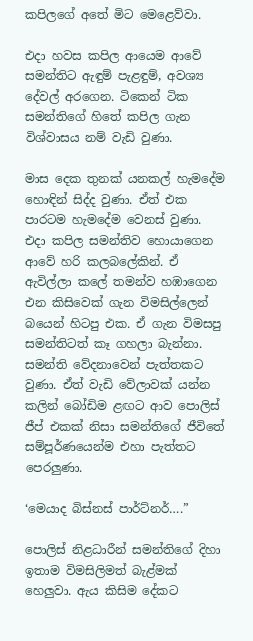කපිලගේ අතේ මිට මෙළෙව්වා.

එදා හවස කපිල ආයෙම ආවේ සමන්තිට ඇඳුම් පැළඳුම්, අවශ්‍ය දේවල් අරගෙන. ටිකෙන් ටික සමන්තිගේ හිතේ කපිල ගැන විශ්වාසය නම් වැඩි වුණා.

මාස දෙක තුනක් යනකල් හැමදේම හොඳින් සිද්ද වුණා. ඒත් එක පාරටම හැමදේම වෙනස් වුණා. එදා කපිල සමන්තිව හොයාගෙන ආවේ හරි කලබලේකින්. ඒ ඇවිල්ලා කලේ තමන්ව හඹාගෙන එන කිසිවෙක් ගැන විමසිල්ලෙන් බයෙන් හිටපු එක. ඒ ගැන විමසපු සමන්තිටත් කෑ ගහලා බැන්නා. සමන්ති වේදනාවෙන් පැත්තකට වුණා. ඒත් වැඩි වේලාවක් යන්න කලින් බෝඩිම ළඟට ආව පොලිස් ජීප් එකක් නිසා සමන්තිගේ ජීවිතේ සම්පූර්ණයෙන්ම එහා පැත්තට පෙරලුණා.

‘මෙයාද බිස්නස් පාර්ට්නර්….”

පොලිස් නිළධාරීන් සමන්තිගේ දිහා ඉතාම විමසිලිමත් බැළ්මක් හෙලුවා. ඇය කිසිම දේකට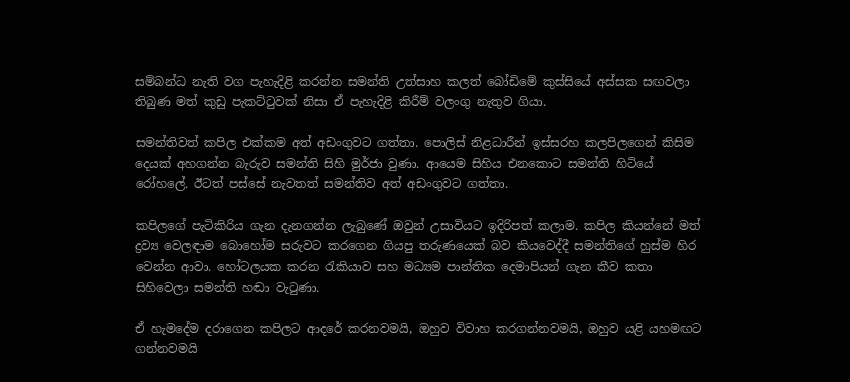සම්බන්ධ නැති වග පැහැදිළි කරන්න සමන්ති උත්සාහ කලත් බෝඩිමේ කුස්සියේ අස්සක සඟවලා තිබුණ මත් කුඩු පැකට්ටුවක් නිසා ඒ පැහැදිළි කිරීම් වලංගු නැතුව ගියා.

සමන්තිවත් කපිල එක්කම අත් අඩංගුවට ගත්තා. පොලිස් නිළධාරීන් ඉස්සරහ කලපිලගෙන් කිසිම දෙයක් අහගන්න බැරුව සමන්ති සිහි මුර්ජා වුණා. ආයෙම සිහිය එනකොට සමන්ති හිටියේ රෝහලේ. ඊටත් පස්සේ නැවතත් සමන්තිව අත් අඩංගුවට ගත්තා.

කපිලගේ පැටිකිරිය ගැන දැනගන්න ලැබුණේ ඔවුන් උසාවියට ඉදිරිපත් කලාම. කපිල කියන්නේ මත් ද්‍රව්‍ය වෙලඳාම බොහෝම සරුවට කරගෙන ගියපු තරුණයෙක් බව කියවෙද්දී සමන්තිගේ හුස්ම හිර වෙන්න ආවා. හෝටලයක කරන රැකියාව සහ මධ්‍යම පාන්තික දෙමාපියන් ගැන කීව කතා සිහිවෙලා සමන්ති හඬා වැටුණා.

ඒ හැමදේම දරාගෙන කපිලට ආදරේ කරනවමයි, ඔහුව විවාහ කරගන්නවමයි, ඔහුව යළි යහමඟට ගන්නවමයි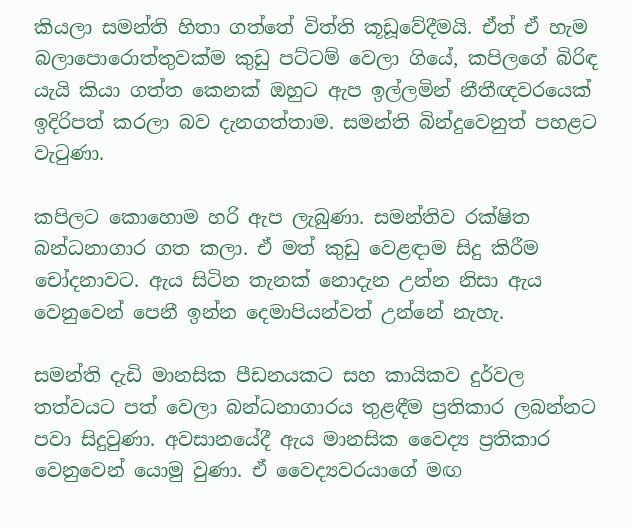කියලා සමන්ති හිතා ගත්තේ විත්ති කූඩූවේදීමයි. ඒත් ඒ හැම බලාපොරොත්තුවක්ම කුඩු පට්ටම් වෙලා ගියේ, කපිලගේ බිරිඳ යැයි කියා ගත්ත කෙනක් ඔහුට ඇප ඉල්ලමින් නීතීඥවරයෙක් ඉදිරිපත් කරලා බව දැනගත්තාම. සමන්ති බින්දුවෙනුත් පහළට වැටුණා.

කපිලට කොහොම හරි ඇප ලැබුණා. සමන්තිව රක්ෂිත බන්ධනාගාර ගත කලා. ඒ මත් කුඩු වෙළඳාම සිදු කිරීම චෝදනාවට. ඇය සිටින තැනක් නොදැන උන්න නිසා ඇය වෙනුවෙන් පෙනී ඉන්න දෙමාපියන්වත් උන්නේ නැහැ.

සමන්ති දැඩි මානසික පීඩනයකට සහ කායිකව දුර්වල තත්වයට පත් වෙලා බන්ධනාගාරය තුළඳීම ප්‍රතිකාර ලබන්නට පවා සිදුවුණා. අවසානයේදී ඇය මානසික වෛද්‍ය ප්‍රතිකාර වෙනුවෙන් යොමු වුණා. ඒ වෛද්‍යවරයාගේ මඟ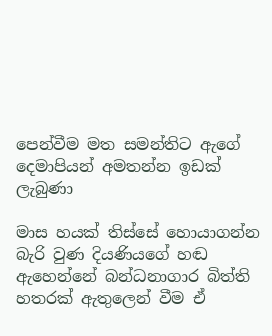පෙන්වීම මත සමන්තිට ඇගේ දෙමාපියන් අමතන්න ඉඩක් ලැබුණා

මාස හයක් තිස්සේ හොයාගන්න බැරි වුණ දියණියගේ හඬ ඇහෙන්නේ බන්ධනාගාර බිත්ති හතරක් ඇතුලෙන් වීම ඒ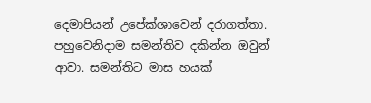දෙමාපියන් උපේක්ශාවෙන් දරාගත්තා. පහුවෙනිදාම සමන්තිව දකින්න ඔවුන් ආවා. සමන්තිට මාස හයක්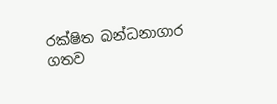රක්ෂිත බන්ධනාගාර ගතව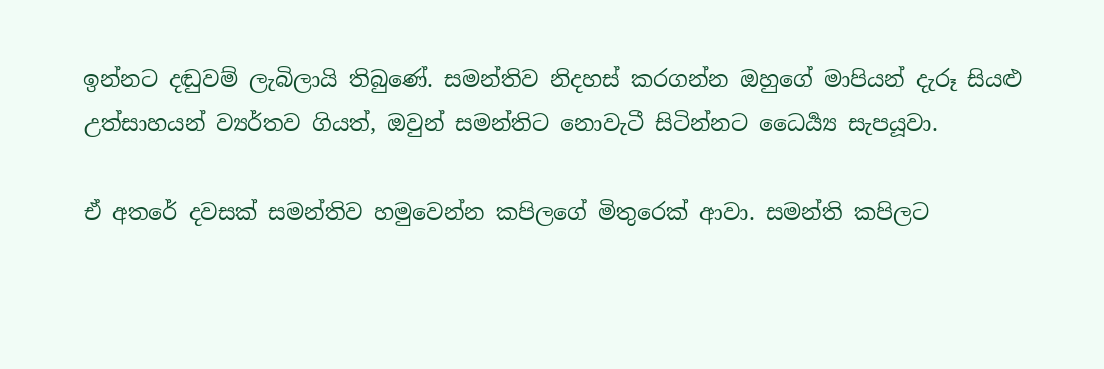ඉන්නට දඬුවම් ලැබිලායි තිබුණේ. සමන්තිව නිදහස් කරගන්න ඔහුගේ මාපියන් දැරූ සියළු උත්සාහයන් ව්‍යර්තව ගියත්, ඔවුන් සමන්තිට නොවැටී සිටින්නට ධෛර්‍ය්‍ය සැපයූවා.

ඒ අතරේ දවසක් සමන්තිව හමුවෙන්න කපිලගේ මිතුරෙක් ආවා. සමන්ති කපිලට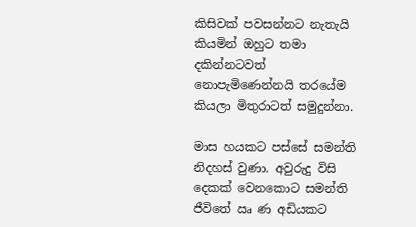කිසිවක් පවසන්නට නැතැයි කියමින් ඔහුට තමා දකින්නටවත් නොපැමිණෙන්නයි තරයේම කියලා මිතුරාටත් සමුදුන්නා.

මාස හයකට පස්සේ සමන්ති නිදහස් වුණා. අවුරුදු විසි දෙකක් වෙනකොට සමන්ති ජීවිතේ ඍ ණ අඩියකට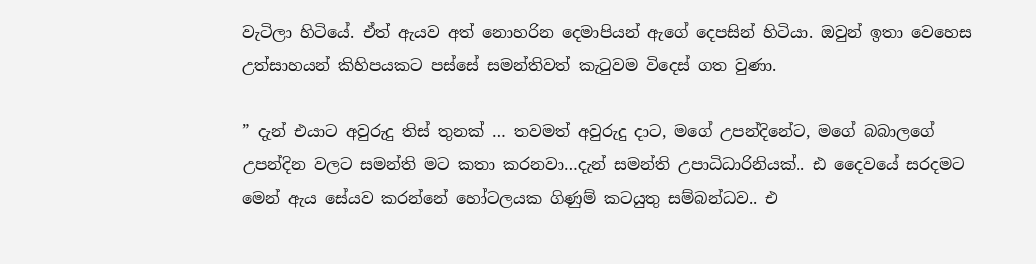වැටිලා හිටියේ. ඒත් ඇයව අත් නොහරින දෙමාපියන් ඇගේ දෙපසින් හිටියා. ඔවුන් ඉතා වෙහෙස උත්සාහයන් කිහිපයකට පස්සේ සමන්තිවත් කැටුවම විදෙස් ගත වුණා.

” දැන් එයාට අවුරුදු තිස් තුනක් … තවමත් අවුරුදු දාට, මගේ උපන්දිනේට, මගේ බබාලගේ උපන්දින වලට සමන්ති මට කතා කරනවා…දැන් සමන්ති උපාධිධාරිනියක්.. ඪ දෛවයේ සරදමට මෙන් ඇය සේයව කරන්නේ හෝටලයක ගිණුම් කටයුතු සම්බන්ධව.. එ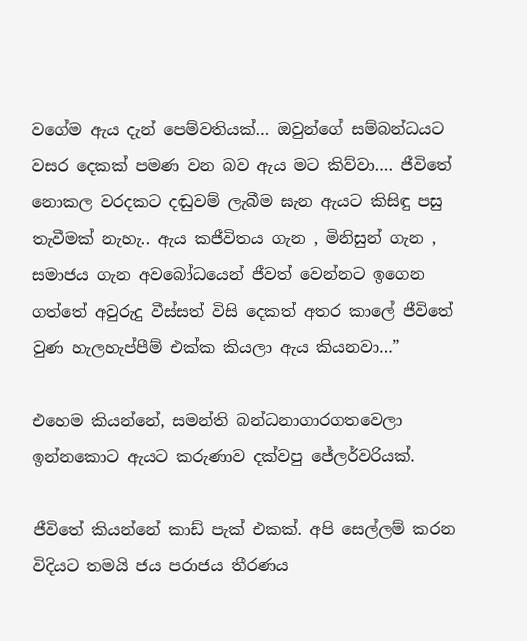වගේම ඇය දැන් පෙම්වතියක්… ඔවුන්ගේ සම්බන්ධයට වසර දෙකක් පමණ වන බව ඇය මට කිව්වා…. ජීවිතේ නොකල වරදකට දඬුවම් ලැබීම ඝැන ඇයට කිසිඳු පසු තැවීමක් නැහැ.. ඇය කජීවිතය ගැන , මිනිසුන් ගැන , සමාජය ගැන අවබෝධයෙන් ජීවත් වෙන්නට ඉගෙන ගත්තේ අවුරුදු වීස්සත් විසි දෙකත් අතර කාලේ ජීවිතේ වුණ හැලහැප්පීම් එක්ක කියලා ඇය කියනවා…”

එහෙම කියන්නේ, සමන්ති බන්ධනාගාරගතවෙලා ඉන්නකොට ඇයට කරුණාව දක්වපු ජේලර්වරියක්.

ජීවිතේ කියන්නේ කාඩ් පැක් එකක්. අපි සෙල්ලම් කරන විදියට තමයි ජය පරාජය තීරණය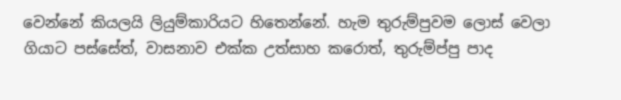වෙන්නේ කියලයි ලියුම්කාරියට හිතෙන්නේ. හැම තුරුම්පුවම ලොස් වෙලා ගියාට පස්සේත්, වාසනාව එක්ක උත්සාහ කරොත්, තුරුම්ප්පු පාද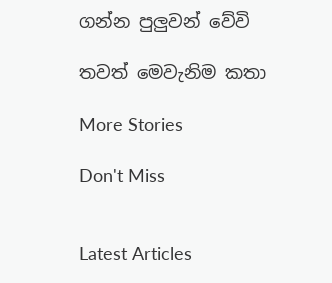ගන්න පුලුවන් වේවි

තවත් මෙවැනිම කතා

More Stories

Don't Miss


Latest Articles